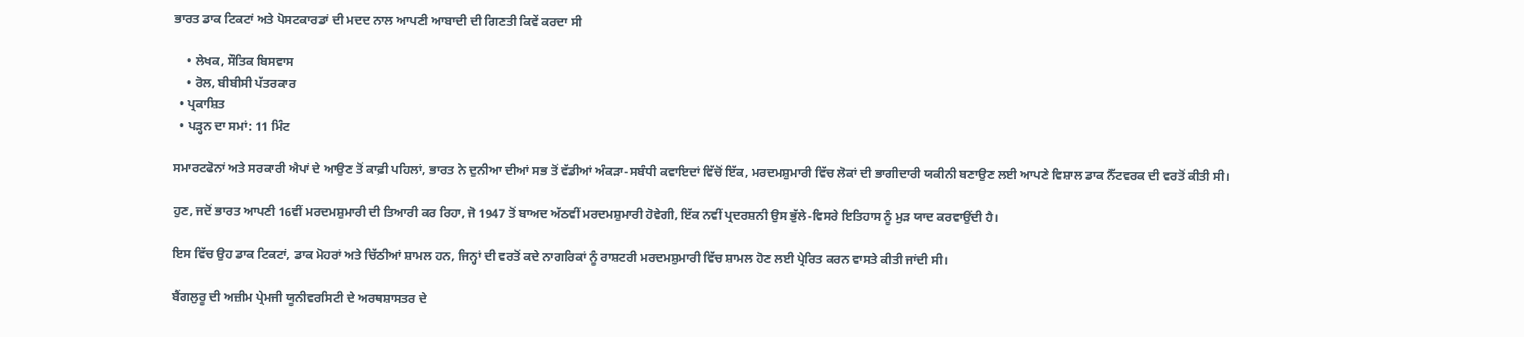ਭਾਰਤ ਡਾਕ ਟਿਕਟਾਂ ਅਤੇ ਪੋਸਟਕਾਰਡਾਂ ਦੀ ਮਦਦ ਨਾਲ ਆਪਣੀ ਆਬਾਦੀ ਦੀ ਗਿਣਤੀ ਕਿਵੇਂ ਕਰਦਾ ਸੀ

    • ਲੇਖਕ, ਸੌਤਿਕ ਬਿਸਵਾਸ
    • ਰੋਲ, ਬੀਬੀਸੀ ਪੱਤਰਕਾਰ
  • ਪ੍ਰਕਾਸ਼ਿਤ
  • ਪੜ੍ਹਨ ਦਾ ਸਮਾਂ: 11 ਮਿੰਟ

ਸਮਾਰਟਫੋਨਾਂ ਅਤੇ ਸਰਕਾਰੀ ਐਪਾਂ ਦੇ ਆਉਣ ਤੋਂ ਕਾਫ਼ੀ ਪਹਿਲਾਂ, ਭਾਰਤ ਨੇ ਦੁਨੀਆ ਦੀਆਂ ਸਭ ਤੋਂ ਵੱਡੀਆਂ ਅੰਕੜਾ-ਸਬੰਧੀ ਕਵਾਇਦਾਂ ਵਿੱਚੋਂ ਇੱਕ, ਮਰਦਮਸ਼ੁਮਾਰੀ ਵਿੱਚ ਲੋਕਾਂ ਦੀ ਭਾਗੀਦਾਰੀ ਯਕੀਨੀ ਬਣਾਉਣ ਲਈ ਆਪਣੇ ਵਿਸ਼ਾਲ ਡਾਕ ਨੈੱਟਵਰਕ ਦੀ ਵਰਤੋਂ ਕੀਤੀ ਸੀ।

ਹੁਣ, ਜਦੋਂ ਭਾਰਤ ਆਪਣੀ 16ਵੀਂ ਮਰਦਮਸ਼ੁਮਾਰੀ ਦੀ ਤਿਆਰੀ ਕਰ ਰਿਹਾ, ਜੋ 1947 ਤੋਂ ਬਾਅਦ ਅੱਠਵੀਂ ਮਰਦਮਸ਼ੁਮਾਰੀ ਹੋਵੇਗੀ, ਇੱਕ ਨਵੀਂ ਪ੍ਰਦਰਸ਼ਨੀ ਉਸ ਭੁੱਲੇ-ਵਿਸਰੇ ਇਤਿਹਾਸ ਨੂੰ ਮੁੜ ਯਾਦ ਕਰਵਾਉਂਦੀ ਹੈ।

ਇਸ ਵਿੱਚ ਉਹ ਡਾਕ ਟਿਕਟਾਂ, ਡਾਕ ਮੋਹਰਾਂ ਅਤੇ ਚਿੱਠੀਆਂ ਸ਼ਾਮਲ ਹਨ, ਜਿਨ੍ਹਾਂ ਦੀ ਵਰਤੋਂ ਕਦੇ ਨਾਗਰਿਕਾਂ ਨੂੰ ਰਾਸ਼ਟਰੀ ਮਰਦਮਸ਼ੁਮਾਰੀ ਵਿੱਚ ਸ਼ਾਮਲ ਹੋਣ ਲਈ ਪ੍ਰੇਰਿਤ ਕਰਨ ਵਾਸਤੇ ਕੀਤੀ ਜਾਂਦੀ ਸੀ।

ਬੈਂਗਲੁਰੂ ਦੀ ਅਜ਼ੀਮ ਪ੍ਰੇਮਜੀ ਯੂਨੀਵਰਸਿਟੀ ਦੇ ਅਰਥਸ਼ਾਸਤਰ ਦੇ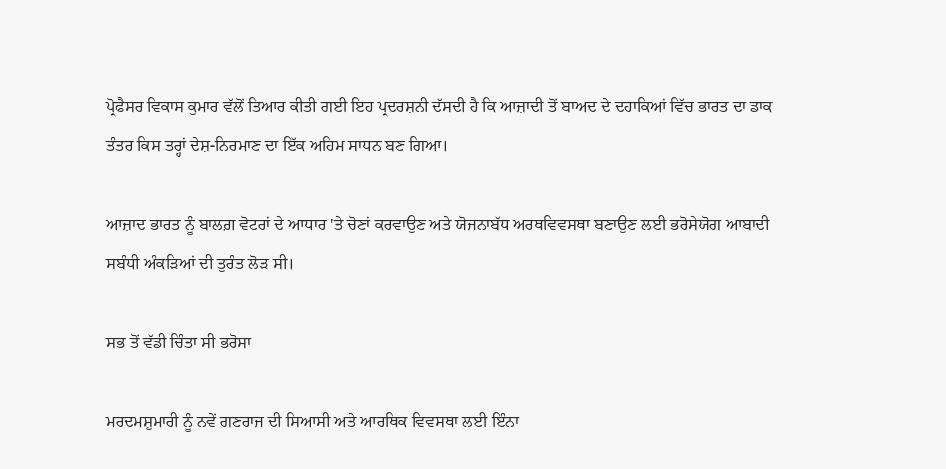ਪ੍ਰੋਫੈਸਰ ਵਿਕਾਸ ਕੁਮਾਰ ਵੱਲੋਂ ਤਿਆਰ ਕੀਤੀ ਗਈ ਇਹ ਪ੍ਰਦਰਸ਼ਨੀ ਦੱਸਦੀ ਹੈ ਕਿ ਆਜ਼ਾਦੀ ਤੋਂ ਬਾਅਦ ਦੇ ਦਹਾਕਿਆਂ ਵਿੱਚ ਭਾਰਤ ਦਾ ਡਾਕ ਤੰਤਰ ਕਿਸ ਤਰ੍ਹਾਂ ਦੇਸ਼-ਨਿਰਮਾਣ ਦਾ ਇੱਕ ਅਹਿਮ ਸਾਧਨ ਬਣ ਗਿਆ।

ਆਜ਼ਾਦ ਭਾਰਤ ਨੂੰ ਬਾਲਗ਼ ਵੋਟਰਾਂ ਦੇ ਆਧਾਰ 'ਤੇ ਚੋਣਾਂ ਕਰਵਾਉਣ ਅਤੇ ਯੋਜਨਾਬੱਧ ਅਰਥਵਿਵਸਥਾ ਬਣਾਉਣ ਲਈ ਭਰੋਸੇਯੋਗ ਆਬਾਦੀ ਸਬੰਧੀ ਅੰਕੜਿਆਂ ਦੀ ਤੁਰੰਤ ਲੋੜ ਸੀ।

ਸਭ ਤੋਂ ਵੱਡੀ ਚਿੰਤਾ ਸੀ ਭਰੋਸਾ

ਮਰਦਮਸ਼ੁਮਾਰੀ ਨੂੰ ਨਵੇਂ ਗਣਰਾਜ ਦੀ ਸਿਆਸੀ ਅਤੇ ਆਰਥਿਕ ਵਿਵਸਥਾ ਲਈ ਇੰਨਾ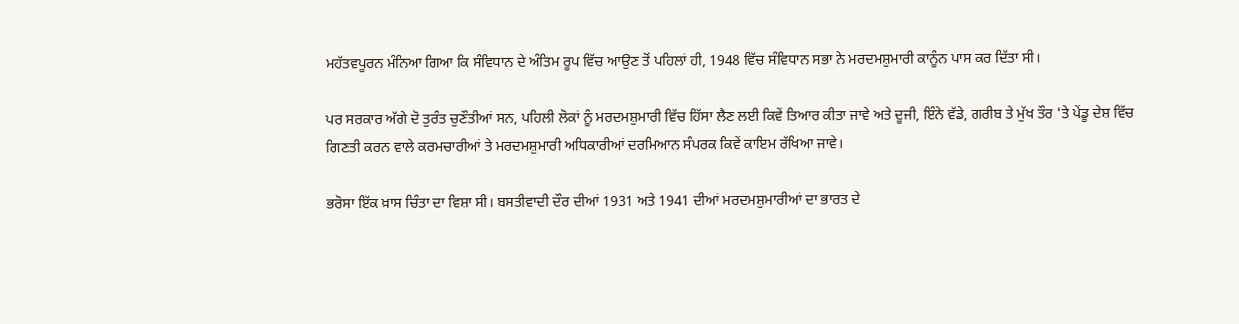ਮਹੱਤਵਪੂਰਨ ਮੰਨਿਆ ਗਿਆ ਕਿ ਸੰਵਿਧਾਨ ਦੇ ਅੰਤਿਮ ਰੂਪ ਵਿੱਚ ਆਉਣ ਤੋਂ ਪਹਿਲਾਂ ਹੀ, 1948 ਵਿੱਚ ਸੰਵਿਧਾਨ ਸਭਾ ਨੇ ਮਰਦਮਸ਼ੁਮਾਰੀ ਕਾਨੂੰਨ ਪਾਸ ਕਰ ਦਿੱਤਾ ਸੀ।

ਪਰ ਸਰਕਾਰ ਅੱਗੇ ਦੋ ਤੁਰੰਤ ਚੁਣੌਤੀਆਂ ਸਨ, ਪਹਿਲੀ ਲੋਕਾਂ ਨੂੰ ਮਰਦਮਸ਼ੁਮਾਰੀ ਵਿੱਚ ਹਿੱਸਾ ਲੈਣ ਲਈ ਕਿਵੇਂ ਤਿਆਰ ਕੀਤਾ ਜਾਵੇ ਅਤੇ ਦੂਜੀ, ਇੰਨੇ ਵੱਡੇ, ਗਰੀਬ ਤੇ ਮੁੱਖ ਤੌਰ 'ਤੇ ਪੇਂਡੂ ਦੇਸ਼ ਵਿੱਚ ਗਿਣਤੀ ਕਰਨ ਵਾਲੇ ਕਰਮਚਾਰੀਆਂ ਤੇ ਮਰਦਮਸ਼ੁਮਾਰੀ ਅਧਿਕਾਰੀਆਂ ਦਰਮਿਆਨ ਸੰਪਰਕ ਕਿਵੇਂ ਕਾਇਮ ਰੱਖਿਆ ਜਾਵੇ।

ਭਰੋਸਾ ਇੱਕ ਖ਼ਾਸ ਚਿੰਤਾ ਦਾ ਵਿਸ਼ਾ ਸੀ। ਬਸਤੀਵਾਦੀ ਦੌਰ ਦੀਆਂ 1931 ਅਤੇ 1941 ਦੀਆਂ ਮਰਦਮਸ਼ੁਮਾਰੀਆਂ ਦਾ ਭਾਰਤ ਦੇ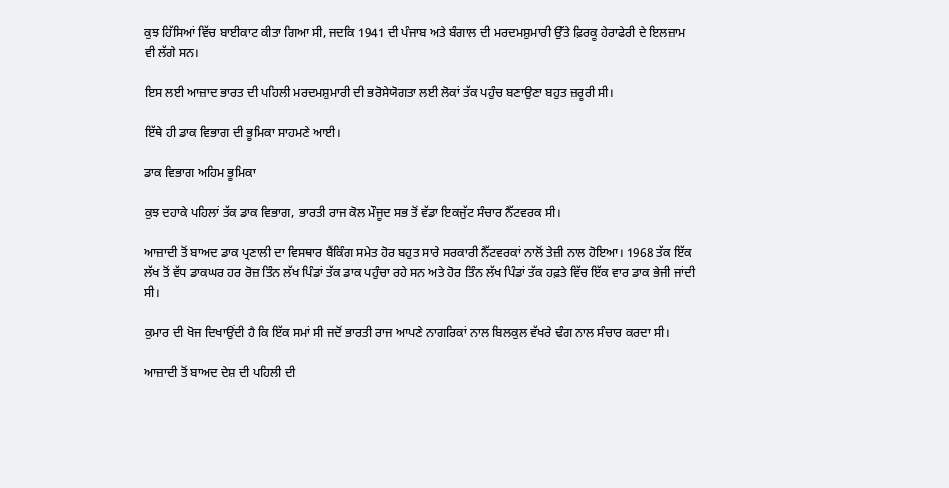ਕੁਝ ਹਿੱਸਿਆਂ ਵਿੱਚ ਬਾਈਕਾਟ ਕੀਤਾ ਗਿਆ ਸੀ, ਜਦਕਿ 1941 ਦੀ ਪੰਜਾਬ ਅਤੇ ਬੰਗਾਲ ਦੀ ਮਰਦਮਸ਼ੁਮਾਰੀ ਉੱਤੇ ਫ਼ਿਰਕੂ ਹੇਰਾਫੇਰੀ ਦੇ ਇਲਜ਼ਾਮ ਵੀ ਲੱਗੇ ਸਨ।

ਇਸ ਲਈ ਆਜ਼ਾਦ ਭਾਰਤ ਦੀ ਪਹਿਲੀ ਮਰਦਮਸ਼ੁਮਾਰੀ ਦੀ ਭਰੋਸੇਯੋਗਤਾ ਲਈ ਲੋਕਾਂ ਤੱਕ ਪਹੁੰਚ ਬਣਾਉਣਾ ਬਹੁਤ ਜ਼ਰੂਰੀ ਸੀ।

ਇੱਥੇ ਹੀ ਡਾਕ ਵਿਭਾਗ ਦੀ ਭੂਮਿਕਾ ਸਾਹਮਣੇ ਆਈ।

ਡਾਕ ਵਿਭਾਗ ਅਹਿਮ ਭੂਮਿਕਾ

ਕੁਝ ਦਹਾਕੇ ਪਹਿਲਾਂ ਤੱਕ ਡਾਕ ਵਿਭਾਗ, ਭਾਰਤੀ ਰਾਜ ਕੋਲ ਮੌਜੂਦ ਸਭ ਤੋਂ ਵੱਡਾ ਇਕਜੁੱਟ ਸੰਚਾਰ ਨੈੱਟਵਰਕ ਸੀ।

ਆਜ਼ਾਦੀ ਤੋਂ ਬਾਅਦ ਡਾਕ ਪ੍ਰਣਾਲੀ ਦਾ ਵਿਸਥਾਰ ਬੈਂਕਿੰਗ ਸਮੇਤ ਹੋਰ ਬਹੁਤ ਸਾਰੇ ਸਰਕਾਰੀ ਨੈੱਟਵਰਕਾਂ ਨਾਲੋਂ ਤੇਜ਼ੀ ਨਾਲ ਹੋਇਆ। 1968 ਤੱਕ ਇੱਕ ਲੱਖ ਤੋਂ ਵੱਧ ਡਾਕਘਰ ਹਰ ਰੋਜ਼ ਤਿੰਨ ਲੱਖ ਪਿੰਡਾਂ ਤੱਕ ਡਾਕ ਪਹੁੰਚਾ ਰਹੇ ਸਨ ਅਤੇ ਹੋਰ ਤਿੰਨ ਲੱਖ ਪਿੰਡਾਂ ਤੱਕ ਹਫ਼ਤੇ ਵਿੱਚ ਇੱਕ ਵਾਰ ਡਾਕ ਭੇਜੀ ਜਾਂਦੀ ਸੀ।

ਕੁਮਾਰ ਦੀ ਖੋਜ ਦਿਖਾਉਂਦੀ ਹੈ ਕਿ ਇੱਕ ਸਮਾਂ ਸੀ ਜਦੋਂ ਭਾਰਤੀ ਰਾਜ ਆਪਣੇ ਨਾਗਰਿਕਾਂ ਨਾਲ ਬਿਲਕੁਲ ਵੱਖਰੇ ਢੰਗ ਨਾਲ ਸੰਚਾਰ ਕਰਦਾ ਸੀ।

ਆਜ਼ਾਦੀ ਤੋਂ ਬਾਅਦ ਦੇਸ਼ ਦੀ ਪਹਿਲੀ ਦੀ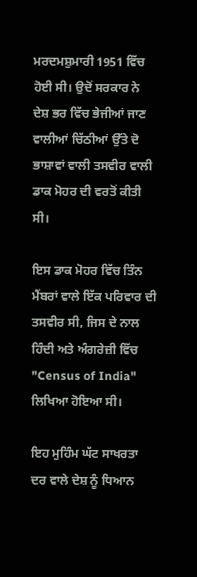ਮਰਦਮਸ਼ੁਮਾਰੀ 1951 ਵਿੱਚ ਹੋਈ ਸੀ। ਉਦੋਂ ਸਰਕਾਰ ਨੇ ਦੇਸ਼ ਭਰ ਵਿੱਚ ਭੇਜੀਆਂ ਜਾਣ ਵਾਲੀਆਂ ਚਿੱਠੀਆਂ ਉੱਤੇ ਦੋ ਭਾਸ਼ਾਵਾਂ ਵਾਲੀ ਤਸਵੀਰ ਵਾਲੀ ਡਾਕ ਮੋਹਰ ਦੀ ਵਰਤੋਂ ਕੀਤੀ ਸੀ।

ਇਸ ਡਾਕ ਮੋਹਰ ਵਿੱਚ ਤਿੰਨ ਮੈਂਬਰਾਂ ਵਾਲੇ ਇੱਕ ਪਰਿਵਾਰ ਦੀ ਤਸਵੀਰ ਸੀ, ਜਿਸ ਦੇ ਨਾਲ ਹਿੰਦੀ ਅਤੇ ਅੰਗਰੇਜ਼ੀ ਵਿੱਚ "Census of India" ਲਿਖਿਆ ਹੋਇਆ ਸੀ।

ਇਹ ਮੁਹਿੰਮ ਘੱਟ ਸਾਖਰਤਾ ਦਰ ਵਾਲੇ ਦੇਸ਼ ਨੂੰ ਧਿਆਨ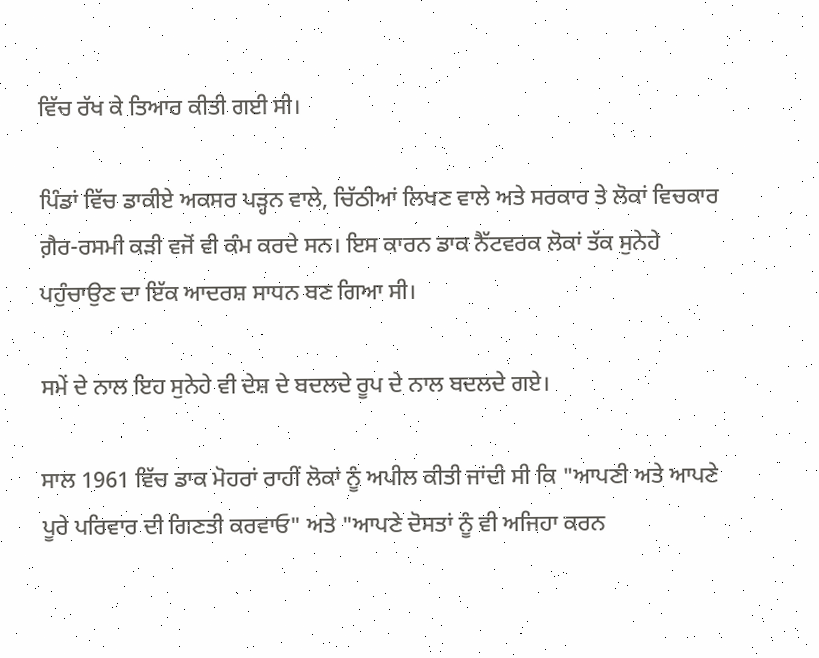ਵਿੱਚ ਰੱਖ ਕੇ ਤਿਆਰ ਕੀਤੀ ਗਈ ਸੀ।

ਪਿੰਡਾਂ ਵਿੱਚ ਡਾਕੀਏ ਅਕਸਰ ਪੜ੍ਹਨ ਵਾਲੇ, ਚਿੱਠੀਆਂ ਲਿਖਣ ਵਾਲੇ ਅਤੇ ਸਰਕਾਰ ਤੇ ਲੋਕਾਂ ਵਿਚਕਾਰ ਗ਼ੈਰ-ਰਸਮੀ ਕੜੀ ਵਜੋਂ ਵੀ ਕੰਮ ਕਰਦੇ ਸਨ। ਇਸ ਕਾਰਨ ਡਾਕ ਨੈੱਟਵਰਕ ਲੋਕਾਂ ਤੱਕ ਸੁਨੇਹੇ ਪਹੁੰਚਾਉਣ ਦਾ ਇੱਕ ਆਦਰਸ਼ ਸਾਧਨ ਬਣ ਗਿਆ ਸੀ।

ਸਮੇਂ ਦੇ ਨਾਲ ਇਹ ਸੁਨੇਹੇ ਵੀ ਦੇਸ਼ ਦੇ ਬਦਲਦੇ ਰੂਪ ਦੇ ਨਾਲ ਬਦਲਦੇ ਗਏ।

ਸਾਲ 1961 ਵਿੱਚ ਡਾਕ ਮੋਹਰਾਂ ਰਾਹੀਂ ਲੋਕਾਂ ਨੂੰ ਅਪੀਲ ਕੀਤੀ ਜਾਂਦੀ ਸੀ ਕਿ "ਆਪਣੀ ਅਤੇ ਆਪਣੇ ਪੂਰੇ ਪਰਿਵਾਰ ਦੀ ਗਿਣਤੀ ਕਰਵਾਓ" ਅਤੇ "ਆਪਣੇ ਦੋਸਤਾਂ ਨੂੰ ਵੀ ਅਜਿਹਾ ਕਰਨ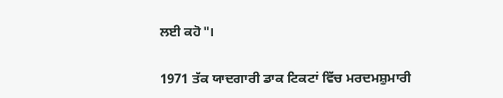ਲਈ ਕਹੋ"।

1971 ਤੱਕ ਯਾਦਗਾਰੀ ਡਾਕ ਟਿਕਟਾਂ ਵਿੱਚ ਮਰਦਮਸ਼ੁਮਾਰੀ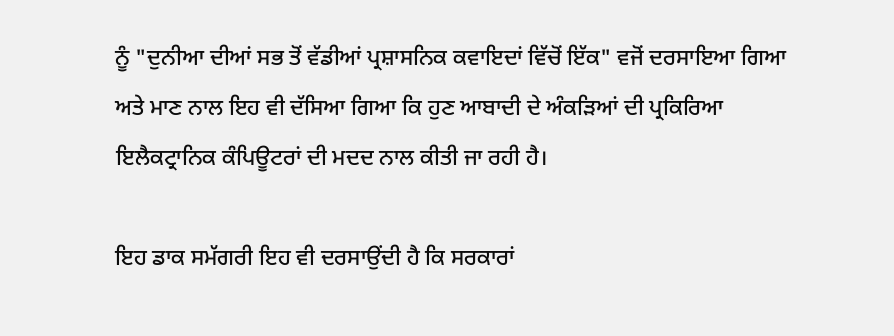ਨੂੰ "ਦੁਨੀਆ ਦੀਆਂ ਸਭ ਤੋਂ ਵੱਡੀਆਂ ਪ੍ਰਸ਼ਾਸਨਿਕ ਕਵਾਇਦਾਂ ਵਿੱਚੋਂ ਇੱਕ" ਵਜੋਂ ਦਰਸਾਇਆ ਗਿਆ ਅਤੇ ਮਾਣ ਨਾਲ ਇਹ ਵੀ ਦੱਸਿਆ ਗਿਆ ਕਿ ਹੁਣ ਆਬਾਦੀ ਦੇ ਅੰਕੜਿਆਂ ਦੀ ਪ੍ਰਕਿਰਿਆ ਇਲੈਕਟ੍ਰਾਨਿਕ ਕੰਪਿਊਟਰਾਂ ਦੀ ਮਦਦ ਨਾਲ ਕੀਤੀ ਜਾ ਰਹੀ ਹੈ।

ਇਹ ਡਾਕ ਸਮੱਗਰੀ ਇਹ ਵੀ ਦਰਸਾਉਂਦੀ ਹੈ ਕਿ ਸਰਕਾਰਾਂ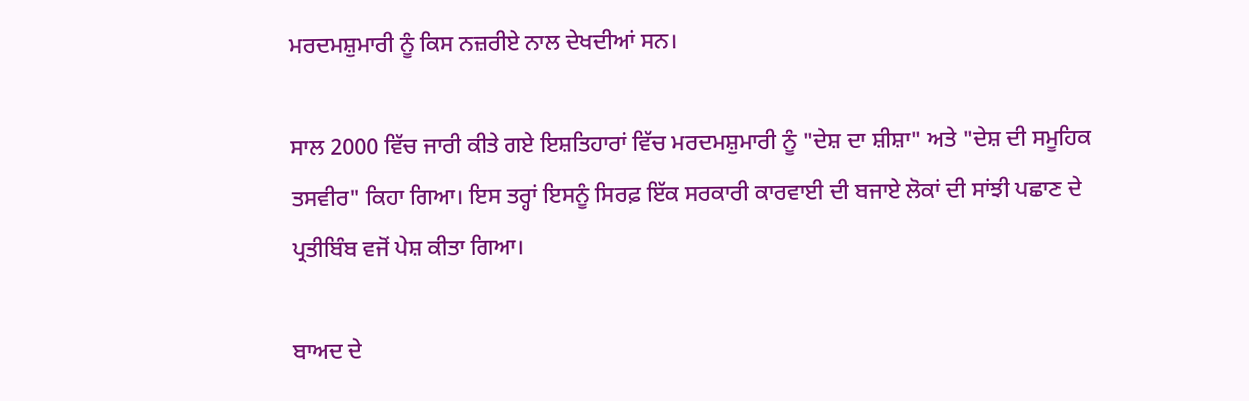ਮਰਦਮਸ਼ੁਮਾਰੀ ਨੂੰ ਕਿਸ ਨਜ਼ਰੀਏ ਨਾਲ ਦੇਖਦੀਆਂ ਸਨ।

ਸਾਲ 2000 ਵਿੱਚ ਜਾਰੀ ਕੀਤੇ ਗਏ ਇਸ਼ਤਿਹਾਰਾਂ ਵਿੱਚ ਮਰਦਮਸ਼ੁਮਾਰੀ ਨੂੰ "ਦੇਸ਼ ਦਾ ਸ਼ੀਸ਼ਾ" ਅਤੇ "ਦੇਸ਼ ਦੀ ਸਮੂਹਿਕ ਤਸਵੀਰ" ਕਿਹਾ ਗਿਆ। ਇਸ ਤਰ੍ਹਾਂ ਇਸਨੂੰ ਸਿਰਫ਼ ਇੱਕ ਸਰਕਾਰੀ ਕਾਰਵਾਈ ਦੀ ਬਜਾਏ ਲੋਕਾਂ ਦੀ ਸਾਂਝੀ ਪਛਾਣ ਦੇ ਪ੍ਰਤੀਬਿੰਬ ਵਜੋਂ ਪੇਸ਼ ਕੀਤਾ ਗਿਆ।

ਬਾਅਦ ਦੇ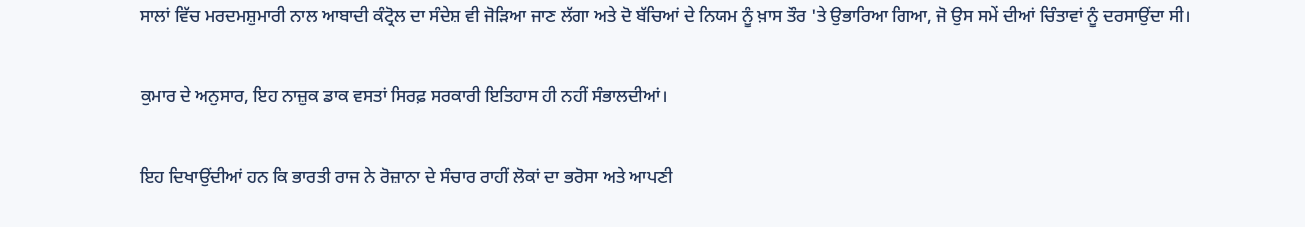ਸਾਲਾਂ ਵਿੱਚ ਮਰਦਮਸ਼ੁਮਾਰੀ ਨਾਲ ਆਬਾਦੀ ਕੰਟ੍ਰੋਲ ਦਾ ਸੰਦੇਸ਼ ਵੀ ਜੋੜਿਆ ਜਾਣ ਲੱਗਾ ਅਤੇ ਦੋ ਬੱਚਿਆਂ ਦੇ ਨਿਯਮ ਨੂੰ ਖ਼ਾਸ ਤੌਰ 'ਤੇ ਉਭਾਰਿਆ ਗਿਆ, ਜੋ ਉਸ ਸਮੇਂ ਦੀਆਂ ਚਿੰਤਾਵਾਂ ਨੂੰ ਦਰਸਾਉਂਦਾ ਸੀ।

ਕੁਮਾਰ ਦੇ ਅਨੁਸਾਰ, ਇਹ ਨਾਜ਼ੁਕ ਡਾਕ ਵਸਤਾਂ ਸਿਰਫ਼ ਸਰਕਾਰੀ ਇਤਿਹਾਸ ਹੀ ਨਹੀਂ ਸੰਭਾਲਦੀਆਂ।

ਇਹ ਦਿਖਾਉਂਦੀਆਂ ਹਨ ਕਿ ਭਾਰਤੀ ਰਾਜ ਨੇ ਰੋਜ਼ਾਨਾ ਦੇ ਸੰਚਾਰ ਰਾਹੀਂ ਲੋਕਾਂ ਦਾ ਭਰੋਸਾ ਅਤੇ ਆਪਣੀ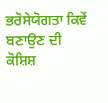ਭਰੋਸੇਯੋਗਤਾ ਕਿਵੇਂ ਬਣਾਉਣ ਦੀ ਕੋਸ਼ਿਸ਼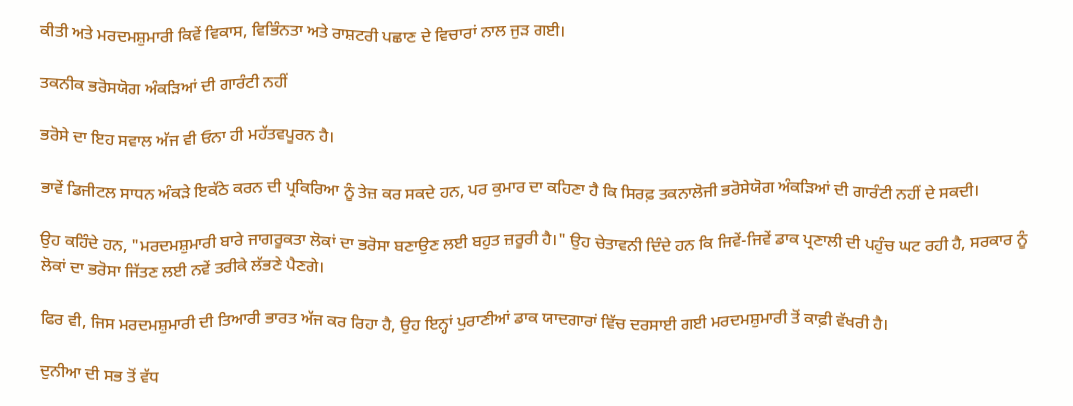ਕੀਤੀ ਅਤੇ ਮਰਦਮਸ਼ੁਮਾਰੀ ਕਿਵੇਂ ਵਿਕਾਸ, ਵਿਭਿੰਨਤਾ ਅਤੇ ਰਾਸ਼ਟਰੀ ਪਛਾਣ ਦੇ ਵਿਚਾਰਾਂ ਨਾਲ ਜੁੜ ਗਈ।

ਤਕਨੀਕ ਭਰੋਸਯੋਗ ਅੰਕੜਿਆਂ ਦੀ ਗਾਰੰਟੀ ਨਹੀਂ

ਭਰੋਸੇ ਦਾ ਇਹ ਸਵਾਲ ਅੱਜ ਵੀ ਓਨਾ ਹੀ ਮਹੱਤਵਪੂਰਨ ਹੈ।

ਭਾਵੇਂ ਡਿਜੀਟਲ ਸਾਧਨ ਅੰਕੜੇ ਇਕੱਠੇ ਕਰਨ ਦੀ ਪ੍ਰਕਿਰਿਆ ਨੂੰ ਤੇਜ਼ ਕਰ ਸਕਦੇ ਹਨ, ਪਰ ਕੁਮਾਰ ਦਾ ਕਹਿਣਾ ਹੈ ਕਿ ਸਿਰਫ਼ ਤਕਨਾਲੋਜੀ ਭਰੋਸੇਯੋਗ ਅੰਕੜਿਆਂ ਦੀ ਗਾਰੰਟੀ ਨਹੀਂ ਦੇ ਸਕਦੀ।

ਉਹ ਕਹਿੰਦੇ ਹਨ, "ਮਰਦਮਸ਼ੁਮਾਰੀ ਬਾਰੇ ਜਾਗਰੂਕਤਾ ਲੋਕਾਂ ਦਾ ਭਰੋਸਾ ਬਣਾਉਣ ਲਈ ਬਹੁਤ ਜ਼ਰੂਰੀ ਹੈ।" ਉਹ ਚੇਤਾਵਨੀ ਦਿੰਦੇ ਹਨ ਕਿ ਜਿਵੇਂ-ਜਿਵੇਂ ਡਾਕ ਪ੍ਰਣਾਲੀ ਦੀ ਪਹੁੰਚ ਘਟ ਰਹੀ ਹੈ, ਸਰਕਾਰ ਨੂੰ ਲੋਕਾਂ ਦਾ ਭਰੋਸਾ ਜਿੱਤਣ ਲਈ ਨਵੇਂ ਤਰੀਕੇ ਲੱਭਣੇ ਪੈਣਗੇ।

ਫਿਰ ਵੀ, ਜਿਸ ਮਰਦਮਸ਼ੁਮਾਰੀ ਦੀ ਤਿਆਰੀ ਭਾਰਤ ਅੱਜ ਕਰ ਰਿਹਾ ਹੈ, ਉਹ ਇਨ੍ਹਾਂ ਪੁਰਾਣੀਆਂ ਡਾਕ ਯਾਦਗਾਰਾਂ ਵਿੱਚ ਦਰਸਾਈ ਗਈ ਮਰਦਮਸ਼ੁਮਾਰੀ ਤੋਂ ਕਾਫ਼ੀ ਵੱਖਰੀ ਹੈ।

ਦੁਨੀਆ ਦੀ ਸਭ ਤੋਂ ਵੱਧ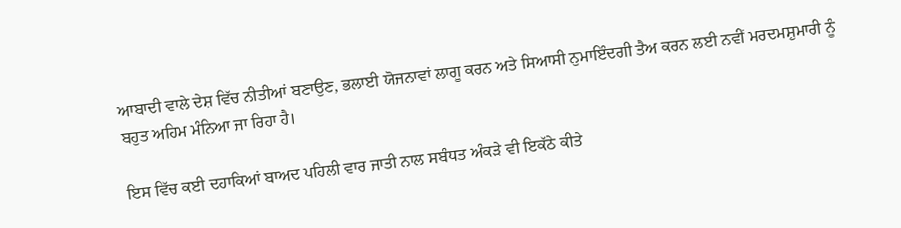ਆਬਾਦੀ ਵਾਲੇ ਦੇਸ਼ ਵਿੱਚ ਨੀਤੀਆਂ ਬਣਾਉਣ, ਭਲਾਈ ਯੋਜਨਾਵਾਂ ਲਾਗੂ ਕਰਨ ਅਤੇ ਸਿਆਸੀ ਨੁਮਾਇੰਦਗੀ ਤੈਅ ਕਰਨ ਲਈ ਨਵੀਂ ਮਰਦਮਸ਼ੁਮਾਰੀ ਨੂੰ ਬਹੁਤ ਅਹਿਮ ਮੰਨਿਆ ਜਾ ਰਿਹਾ ਹੈ।

ਇਸ ਵਿੱਚ ਕਈ ਦਹਾਕਿਆਂ ਬਾਅਦ ਪਹਿਲੀ ਵਾਰ ਜਾਤੀ ਨਾਲ ਸਬੰਧਤ ਅੰਕੜੇ ਵੀ ਇਕੱਠੇ ਕੀਤੇ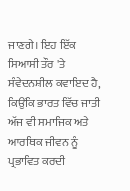ਜਾਣਗੇ। ਇਹ ਇੱਕ ਸਿਆਸੀ ਤੌਰ 'ਤੇ ਸੰਵੇਦਨਸ਼ੀਲ ਕਵਾਇਦ ਹੈ, ਕਿਉਂਕਿ ਭਾਰਤ ਵਿੱਚ ਜਾਤੀ ਅੱਜ ਵੀ ਸਮਾਜਿਕ ਅਤੇ ਆਰਥਿਕ ਜੀਵਨ ਨੂੰ ਪ੍ਰਭਾਵਿਤ ਕਰਦੀ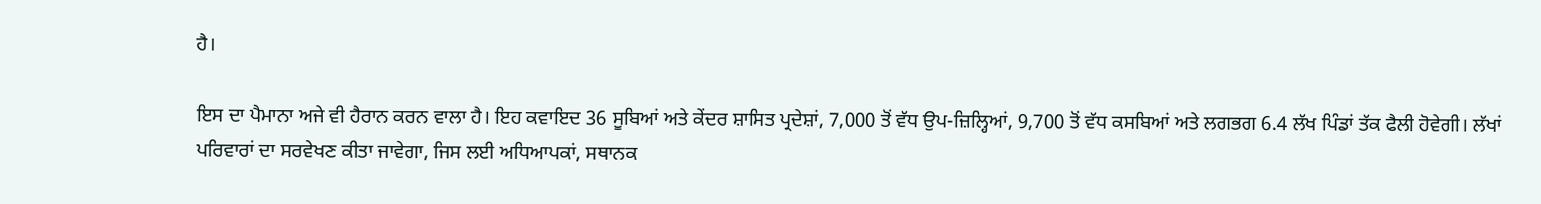ਹੈ।

ਇਸ ਦਾ ਪੈਮਾਨਾ ਅਜੇ ਵੀ ਹੈਰਾਨ ਕਰਨ ਵਾਲਾ ਹੈ। ਇਹ ਕਵਾਇਦ 36 ਸੂਬਿਆਂ ਅਤੇ ਕੇਂਦਰ ਸ਼ਾਸਿਤ ਪ੍ਰਦੇਸ਼ਾਂ, 7,000 ਤੋਂ ਵੱਧ ਉਪ-ਜ਼ਿਲ੍ਹਿਆਂ, 9,700 ਤੋਂ ਵੱਧ ਕਸਬਿਆਂ ਅਤੇ ਲਗਭਗ 6.4 ਲੱਖ ਪਿੰਡਾਂ ਤੱਕ ਫੈਲੀ ਹੋਵੇਗੀ। ਲੱਖਾਂ ਪਰਿਵਾਰਾਂ ਦਾ ਸਰਵੇਖਣ ਕੀਤਾ ਜਾਵੇਗਾ, ਜਿਸ ਲਈ ਅਧਿਆਪਕਾਂ, ਸਥਾਨਕ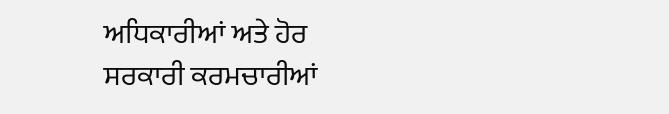ਅਧਿਕਾਰੀਆਂ ਅਤੇ ਹੋਰ ਸਰਕਾਰੀ ਕਰਮਚਾਰੀਆਂ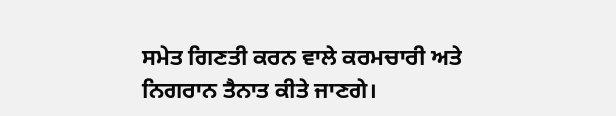ਸਮੇਤ ਗਿਣਤੀ ਕਰਨ ਵਾਲੇ ਕਰਮਚਾਰੀ ਅਤੇ ਨਿਗਰਾਨ ਤੈਨਾਤ ਕੀਤੇ ਜਾਣਗੇ।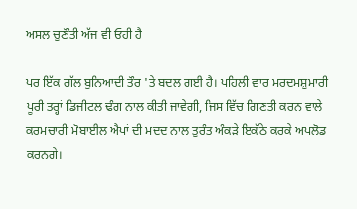ਅਸਲ ਚੁਣੌਤੀ ਅੱਜ ਵੀ ਓਹੀ ਹੈ

ਪਰ ਇੱਕ ਗੱਲ ਬੁਨਿਆਦੀ ਤੌਰ 'ਤੇ ਬਦਲ ਗਈ ਹੈ। ਪਹਿਲੀ ਵਾਰ ਮਰਦਮਸ਼ੁਮਾਰੀ ਪੂਰੀ ਤਰ੍ਹਾਂ ਡਿਜੀਟਲ ਢੰਗ ਨਾਲ ਕੀਤੀ ਜਾਵੇਗੀ, ਜਿਸ ਵਿੱਚ ਗਿਣਤੀ ਕਰਨ ਵਾਲੇ ਕਰਮਚਾਰੀ ਮੋਬਾਈਲ ਐਪਾਂ ਦੀ ਮਦਦ ਨਾਲ ਤੁਰੰਤ ਅੰਕੜੇ ਇਕੱਠੇ ਕਰਕੇ ਅਪਲੋਡ ਕਰਨਗੇ।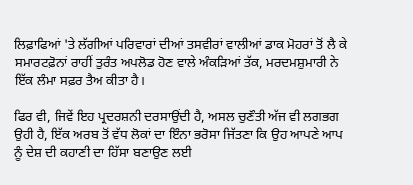ਲਿਫ਼ਾਫਿਆਂ 'ਤੇ ਲੱਗੀਆਂ ਪਰਿਵਾਰਾਂ ਦੀਆਂ ਤਸਵੀਰਾਂ ਵਾਲੀਆਂ ਡਾਕ ਮੋਹਰਾਂ ਤੋਂ ਲੈ ਕੇ ਸਮਾਰਟਫ਼ੋਨਾਂ ਰਾਹੀਂ ਤੁਰੰਤ ਅਪਲੋਡ ਹੋਣ ਵਾਲੇ ਅੰਕੜਿਆਂ ਤੱਕ, ਮਰਦਮਸ਼ੁਮਾਰੀ ਨੇ ਇੱਕ ਲੰਮਾ ਸਫ਼ਰ ਤੈਅ ਕੀਤਾ ਹੈ।

ਫਿਰ ਵੀ, ਜਿਵੇਂ ਇਹ ਪ੍ਰਦਰਸ਼ਨੀ ਦਰਸਾਉਂਦੀ ਹੈ, ਅਸਲ ਚੁਣੌਤੀ ਅੱਜ ਵੀ ਲਗਭਗ ਉਹੀ ਹੈ, ਇੱਕ ਅਰਬ ਤੋਂ ਵੱਧ ਲੋਕਾਂ ਦਾ ਇੰਨਾ ਭਰੋਸਾ ਜਿੱਤਣਾ ਕਿ ਉਹ ਆਪਣੇ ਆਪ ਨੂੰ ਦੇਸ਼ ਦੀ ਕਹਾਣੀ ਦਾ ਹਿੱਸਾ ਬਣਾਉਣ ਲਈ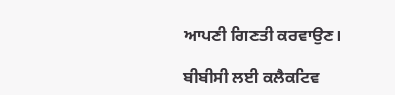ਆਪਣੀ ਗਿਣਤੀ ਕਰਵਾਉਣ।

ਬੀਬੀਸੀ ਲਈ ਕਲੈਕਟਿਵ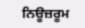ਨਿਊਜ਼ਰੂਮ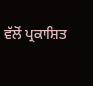ਵੱਲੋਂ ਪ੍ਰਕਾਸ਼ਿਤ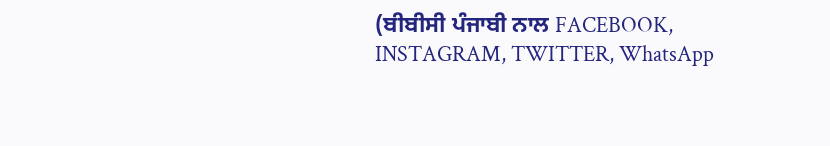(ਬੀਬੀਸੀ ਪੰਜਾਬੀ ਨਾਲ FACEBOOK, INSTAGRAM, TWITTER, WhatsApp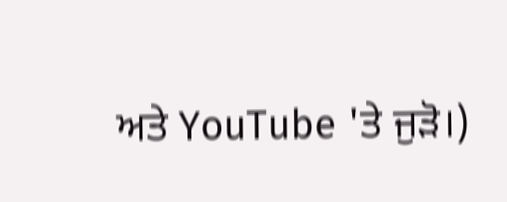ਅਤੇ YouTube 'ਤੇ ਜੁੜੋ।)